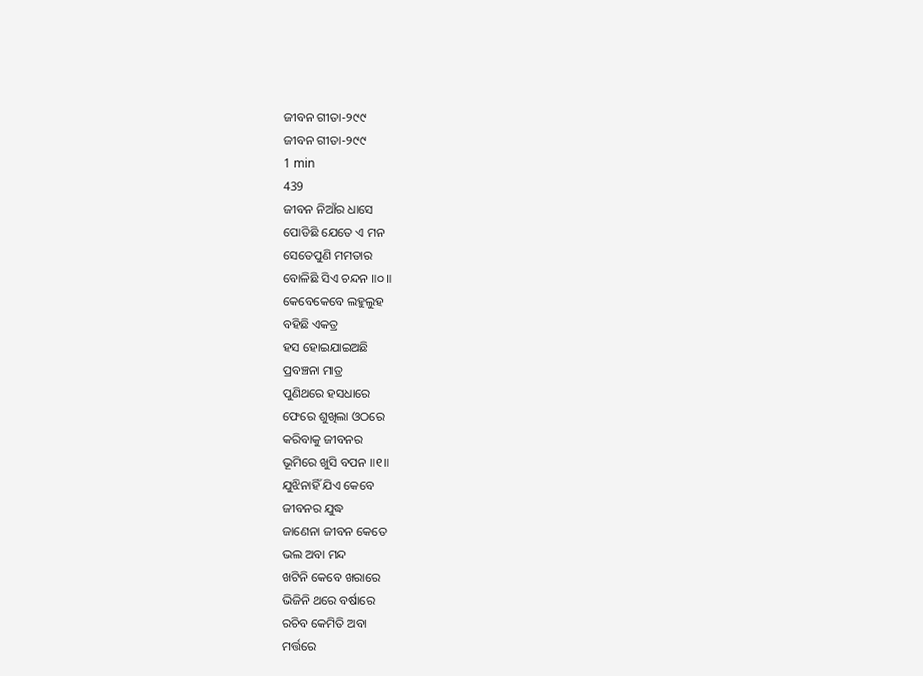ଜୀବନ ଗୀତା-୨୯୯
ଜୀବନ ଗୀତା-୨୯୯
1 min
439
ଜୀବନ ନିଆଁର ଧାସେ
ପୋଡିଛି ଯେତେ ଏ ମନ
ସେତେପୁଣି ମମତାର
ବୋଳିଛି ସିଏ ଚନ୍ଦନ ॥୦॥
କେବେକେବେ ଲହୁଲୁହ
ବହିଛି ଏକତ୍ର
ହସ ହୋଇଯାଇଅଛି
ପ୍ରବଞ୍ଚନା ମାତ୍ର
ପୁଣିଥରେ ହସଧାରେ
ଫେରେ ଶୁଖିଲା ଓଠରେ
କରିବାକୁ ଜୀବନର
ଭୂମିରେ ଖୁସି ବପନ ॥୧॥
ଯୁଝିନାହିଁ ଯିଏ କେବେ
ଜୀବନର ଯୁଦ୍ଧ
ଜାଣେନା ଜୀବନ କେତେ
ଭଲ ଅବା ମନ୍ଦ
ଖଟିନି କେବେ ଖରାରେ
ଭିଜିନି ଥରେ ବର୍ଷାରେ
ରଚିବ କେମିତି ଅବା
ମର୍ତ୍ତରେ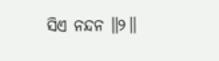ସିଏ ନନ୍ଦନ ॥୨॥